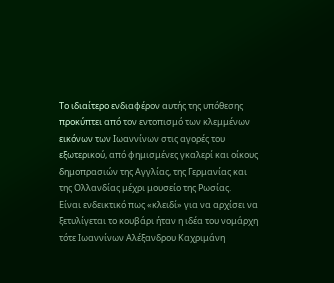Το ιδιαίτερο ενδιαφέρον αυτής της υπόθεσης προκύπτει από τον εντοπισμό των κλεμμένων εικόνων των Ιωαννίνων στις αγορές του εξωτερικού, από φημισμένες γκαλερί και οίκους δημοπρασιών της Αγγλίας, της Γερμανίας και της Ολλανδίας μέχρι μουσείο της Ρωσίας.
Είναι ενδεικτικό πως «κλειδί» για να αρχίσει να ξετυλίγεται το κουβάρι ήταν η ιδέα του νομάρχη τότε Ιωαννίνων Αλέξανδρου Καχριμάνη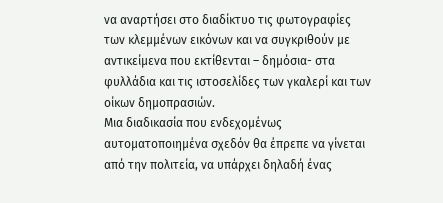να αναρτήσει στο διαδίκτυο τις φωτογραφίες των κλεμμένων εικόνων και να συγκριθούν με αντικείμενα που εκτίθενται – δημόσια- στα φυλλάδια και τις ιστοσελίδες των γκαλερί και των οίκων δημοπρασιών.
Μια διαδικασία που ενδεχομένως αυτοματοποιημένα σχεδόν θα έπρεπε να γίνεται από την πολιτεία, να υπάρχει δηλαδή ένας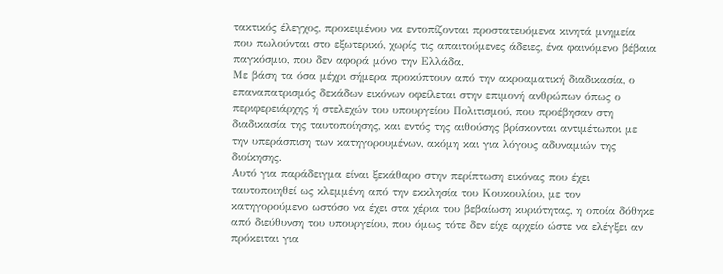τακτικός έλεγχος, προκειμένου να εντοπίζονται προστατευόμενα κινητά μνημεία που πωλούνται στο εξωτερικό, χωρίς τις απαιτούμενες άδειες, ένα φαινόμενο βέβαια παγκόσμιο, που δεν αφορά μόνο την Ελλάδα.
Με βάση τα όσα μέχρι σήμερα προκύπτουν από την ακροαματική διαδικασία, ο επαναπατρισμός δεκάδων εικόνων οφείλεται στην επιμονή ανθρώπων όπως ο περιφερειάρχης ή στελεχών του υπουργείου Πολιτισμού, που προέβησαν στη διαδικασία της ταυτοποίησης, και εντός της αιθούσης βρίσκονται αντιμέτωποι με την υπεράσπιση των κατηγορουμένων, ακόμη και για λόγους αδυναμιών της διοίκησης.
Αυτό για παράδειγμα είναι ξεκάθαρο στην περίπτωση εικόνας που έχει ταυτοποιηθεί ως κλεμμένη από την εκκλησία του Κουκουλίου, με τον κατηγορούμενο ωστόσο να έχει στα χέρια του βεβαίωση κυριότητας, η οποία δόθηκε από διεύθυνση του υπουργείου, που όμως τότε δεν είχε αρχείο ώστε να ελέγξει αν πρόκειται για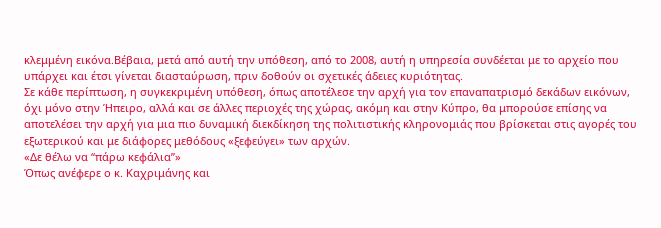κλεμμένη εικόνα.Βέβαια, μετά από αυτή την υπόθεση, από το 2008, αυτή η υπηρεσία συνδέεται με το αρχείο που υπάρχει και έτσι γίνεται διασταύρωση, πριν δοθούν οι σχετικές άδειες κυριότητας.
Σε κάθε περίπτωση, η συγκεκριμένη υπόθεση, όπως αποτέλεσε την αρχή για τον επαναπατρισμό δεκάδων εικόνων, όχι μόνο στην Ήπειρο, αλλά και σε άλλες περιοχές της χώρας, ακόμη και στην Κύπρο, θα μπορούσε επίσης να αποτελέσει την αρχή για μια πιο δυναμική διεκδίκηση της πολιτιστικής κληρονομιάς που βρίσκεται στις αγορές του εξωτερικού και με διάφορες μεθόδους «ξεφεύγει» των αρχών.
«Δε θέλω να “πάρω κεφάλια”»
Όπως ανέφερε ο κ. Καχριμάνης και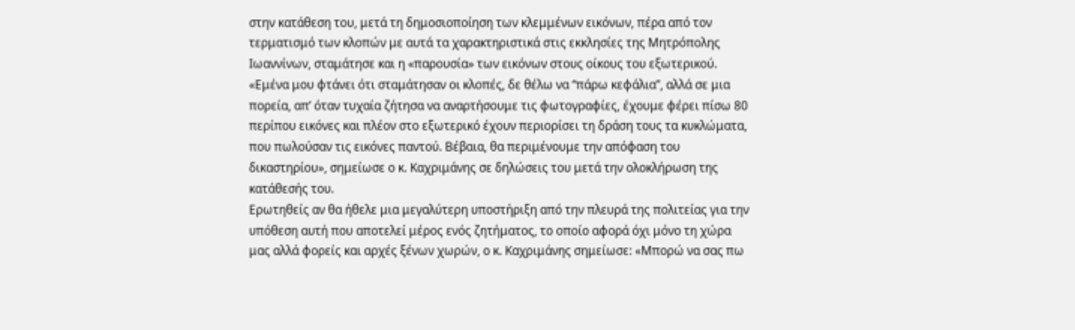στην κατάθεση του, μετά τη δημοσιοποίηση των κλεμμένων εικόνων, πέρα από τον τερματισμό των κλοπών με αυτά τα χαρακτηριστικά στις εκκλησίες της Μητρόπολης Ιωαννίνων, σταμάτησε και η «παρουσία» των εικόνων στους οίκους του εξωτερικού.
«Εμένα μου φτάνει ότι σταμάτησαν οι κλοπές, δε θέλω να “πάρω κεφάλια”, αλλά σε μια πορεία, απ’ όταν τυχαία ζήτησα να αναρτήσουμε τις φωτογραφίες, έχουμε φέρει πίσω 80 περίπου εικόνες και πλέον στο εξωτερικό έχουν περιορίσει τη δράση τους τα κυκλώματα, που πωλούσαν τις εικόνες παντού. Βέβαια, θα περιμένουμε την απόφαση του δικαστηρίου», σημείωσε ο κ. Καχριμάνης σε δηλώσεις του μετά την ολοκλήρωση της κατάθεσής του.
Ερωτηθείς αν θα ήθελε μια μεγαλύτερη υποστήριξη από την πλευρά της πολιτείας για την υπόθεση αυτή που αποτελεί μέρος ενός ζητήματος, το οποίο αφορά όχι μόνο τη χώρα μας αλλά φορείς και αρχές ξένων χωρών, ο κ. Καχριμάνης σημείωσε: «Μπορώ να σας πω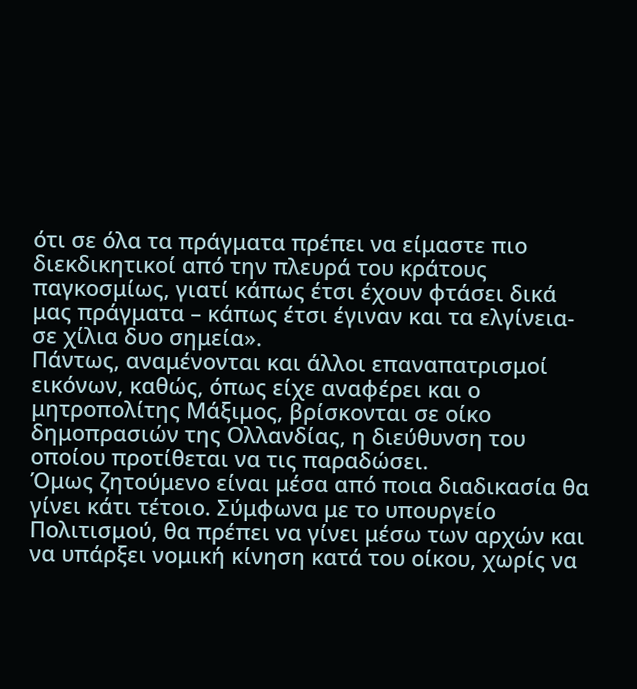ότι σε όλα τα πράγματα πρέπει να είμαστε πιο διεκδικητικοί από την πλευρά του κράτους παγκοσμίως, γιατί κάπως έτσι έχουν φτάσει δικά μας πράγματα – κάπως έτσι έγιναν και τα ελγίνεια- σε χίλια δυο σημεία».
Πάντως, αναμένονται και άλλοι επαναπατρισμοί εικόνων, καθώς, όπως είχε αναφέρει και ο μητροπολίτης Μάξιμος, βρίσκονται σε οίκο δημοπρασιών της Ολλανδίας, η διεύθυνση του οποίου προτίθεται να τις παραδώσει.
Όμως ζητούμενο είναι μέσα από ποια διαδικασία θα γίνει κάτι τέτοιο. Σύμφωνα με το υπουργείο Πολιτισμού, θα πρέπει να γίνει μέσω των αρχών και να υπάρξει νομική κίνηση κατά του οίκου, χωρίς να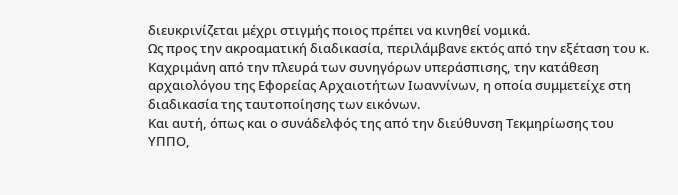διευκρινίζεται μέχρι στιγμής ποιος πρέπει να κινηθεί νομικά.
Ως προς την ακροαματική διαδικασία, περιλάμβανε εκτός από την εξέταση του κ. Καχριμάνη από την πλευρά των συνηγόρων υπεράσπισης, την κατάθεση αρχαιολόγου της Εφορείας Αρχαιοτήτων Ιωαννίνων, η οποία συμμετείχε στη διαδικασία της ταυτοποίησης των εικόνων.
Και αυτή, όπως και ο συνάδελφός της από την διεύθυνση Τεκμηρίωσης του ΥΠΠΟ,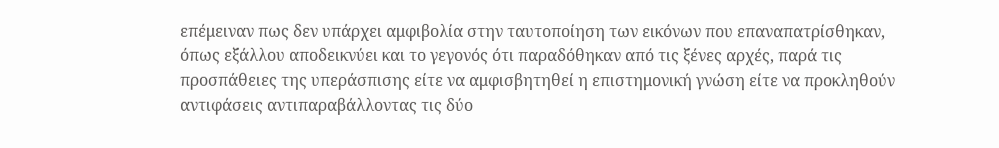επέμειναν πως δεν υπάρχει αμφιβολία στην ταυτοποίηση των εικόνων που επαναπατρίσθηκαν, όπως εξάλλου αποδεικνύει και το γεγονός ότι παραδόθηκαν από τις ξένες αρχές, παρά τις προσπάθειες της υπεράσπισης είτε να αμφισβητηθεί η επιστημονική γνώση είτε να προκληθούν αντιφάσεις αντιπαραβάλλοντας τις δύο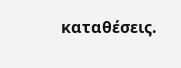καταθέσεις.